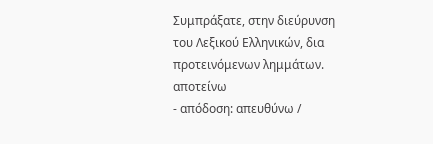Συμπράξατε, στην διεύρυνση του Λεξικού Ελληνικών, δια προτεινόμενων λημμάτων.
αποτείνω
- απόδοση: απευθύνω /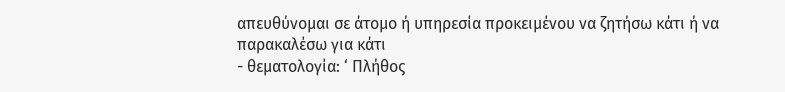απευθύνομαι σε άτομο ή υπηρεσία προκειμένου να ζητήσω κάτι ή να παρακαλέσω για κάτι
- θεματολογία: ‘ Πλήθος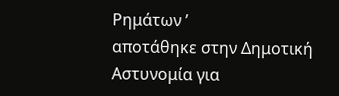Ρημάτων ’
αποτάθηκε στην Δημοτική Αστυνομία για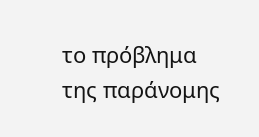το πρόβλημα της παράνομης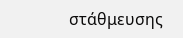στάθμευσης